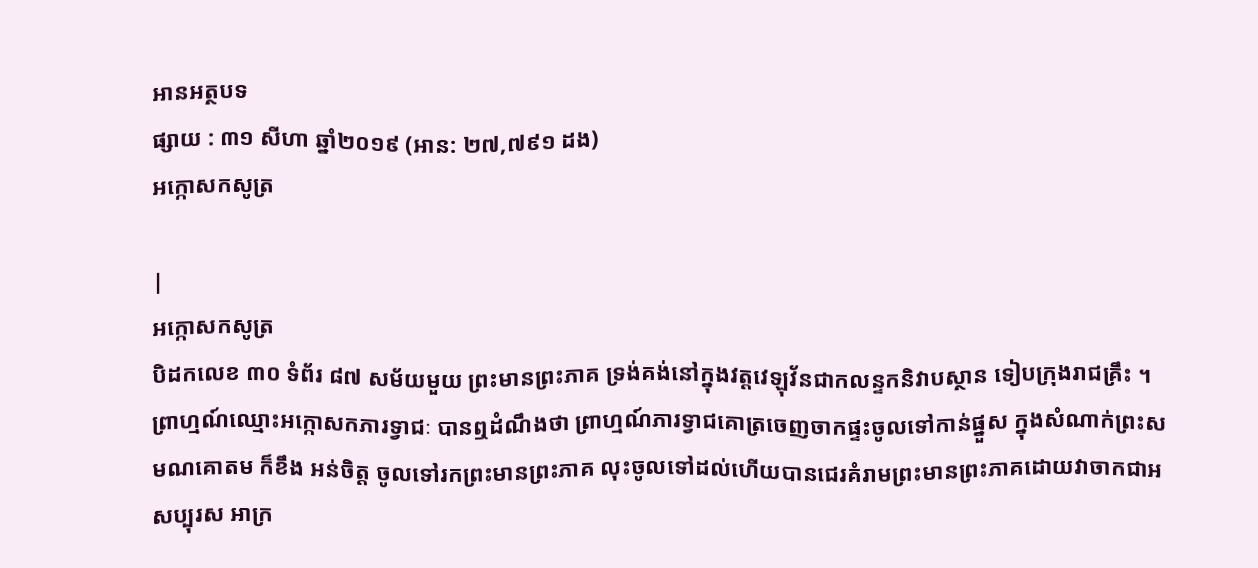អានអត្ថបទ
ផ្សាយ : ៣១ សីហា ឆ្នាំ២០១៩ (អាន: ២៧,៧៩១ ដង)
អក្កោសកសូត្រ

|
អក្កោសកសូត្រ
បិដកលេខ ៣០ ទំព័រ ៨៧ សម័យមួយ ព្រះមានព្រះភាគ ទ្រង់គង់នៅក្នុងវត្តវេឡុវ័នជាកលន្ទកនិវាបស្ថាន ទៀបក្រុងរាជគ្រឹះ ។ ព្រាហ្មណ៍ឈ្មោះអក្កោសកភារទ្វាជៈ បានឮដំណឹងថា ព្រាហ្មណ៍ភារទ្វាជគោត្រចេញចាកផ្ទះចូលទៅកាន់ផ្នួស ក្នុងសំណាក់ព្រះសមណគោតម ក៏ខឹង អន់ចិត្ត ចូលទៅរកព្រះមានព្រះភាគ លុះចូលទៅដល់ហើយបានជេរគំរាមព្រះមានព្រះភាគដោយវាចាកជាអសប្បុរស អាក្រ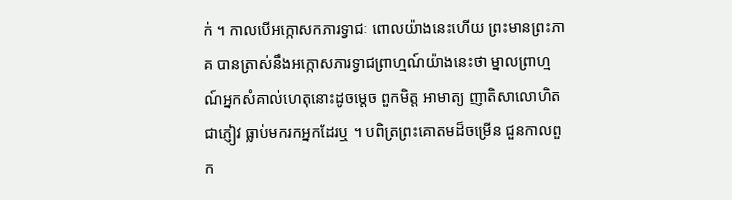ក់ ។ កាលបើអក្កោសកភារទ្វាជៈ ពោលយ៉ាងនេះហើយ ព្រះមានព្រះភាគ បានត្រាស់នឹងអក្កោសភារទ្វាជព្រាហ្មណ៍យ៉ាងនេះថា ម្នាលព្រាហ្មណ៍អ្នកសំគាល់ហេតុនោះដូចម្តេច ពួកមិត្ត អាមាត្យ ញាតិសាលោហិត ជាភ្ញៀវ ធ្លាប់មករកអ្នកដែរឬ ។ បពិត្រព្រះគោតមដ៏ចម្រើន ជួនកាលពួក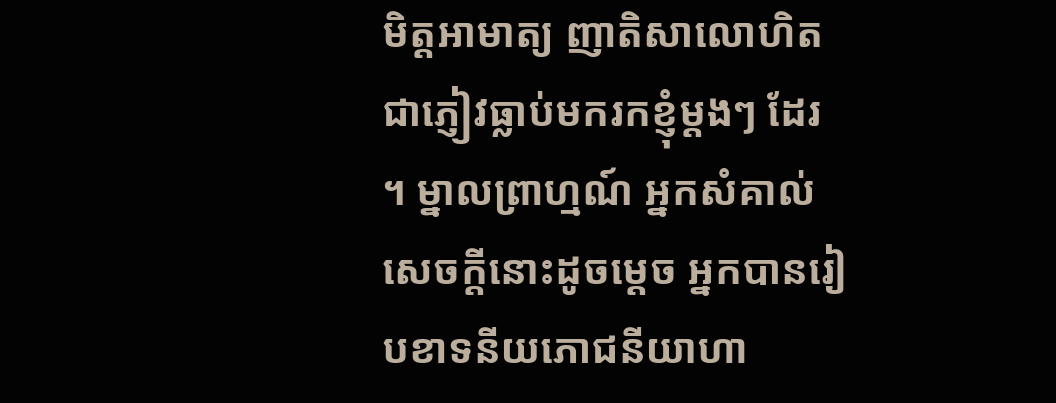មិត្តអាមាត្យ ញាតិសាលោហិតជាភ្ញៀវធ្លាប់មករកខ្ញុំម្តងៗ ដែរ ។ ម្នាលព្រាហ្មណ៍ អ្នកសំគាល់សេចក្តីនោះដូចម្តេច អ្នកបានរៀបខាទនីយភោជនីយាហា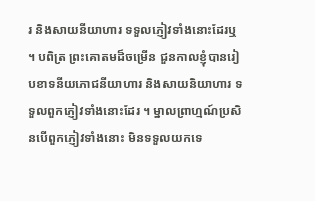រ និងសាយនីយាហារ ទទួលភ្ញៀវទាំងនោះដែរឬ ។ បពិត្រ ព្រះគោតមដ៏ចម្រើន ជួនកាលខ្ញុំបានរៀបខាទនីយភោជនីយាហារ និងសាយនិយាហារ ទទួលពួកភ្ញៀវទាំងនោះដែរ ។ ម្នាលព្រាហ្មណ៍ប្រសិនបើពួកភ្ញៀវទាំងនោះ មិនទទួលយកទេ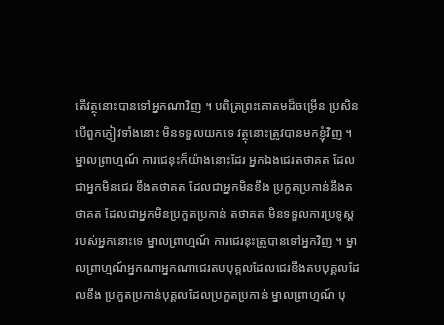តើវត្ថុនោះបានទៅអ្នកណាវិញ ។ បពិត្រព្រះគោតមដ៏ចម្រើន ប្រសិនបើពួកភ្ញៀវទាំងនោះ មិនទទួលយកទេ វត្ថុនោះត្រូវបានមកខ្ញុំវិញ ។ ម្នាលព្រាហ្មណ៍ ការជេនុះក៏យ៉ាងនោះដែរ អ្នកឯងជេរតថាគត ដែលជាអ្នកមិនជេរ ខឹងតថាគត ដែលជាអ្នកមិនខឹង ប្រកួតប្រកាន់នឹងតថាគត ដែលជាអ្នកមិនប្រកួតប្រកាន់ តថាគត មិនទទួលការប្រទូស្ត របស់អ្នកនោះទេ ម្នាលព្រាហ្មណ៍ ការជេរនុះត្រូបានទៅអ្នកវិញ ។ ម្នាលព្រាហ្មណ៍អ្នកណាអ្នកណាជេរតបបុគ្គលដែលជេរខឹងតបបុគ្គលដែលខឹង ប្រកួតប្រកាន់បុគ្គលដែលប្រកួតប្រកាន់ ម្នាលព្រាហ្មណ៍ បុ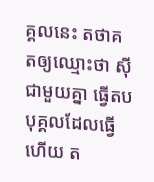គ្គលនេះ តថាគតឲ្យឈ្មោះថា ស៊ីជាមួយគ្នា ធ្វើតបបុគ្គលដែលធ្វើហើយ ត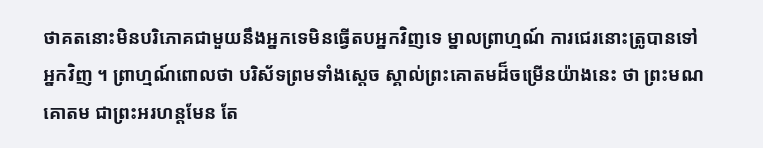ថាគតនោះមិនបរិភោគជាមួយនឹងអ្នកទេមិនធ្វើតបអ្នកវិញទេ ម្នាលព្រាហ្មណ៍ ការជេរនោះត្រូបានទៅអ្នកវិញ ។ ព្រាហ្មណ៍ពោលថា បរិស័ទព្រមទាំងស្តេច ស្គាល់ព្រះគោតមដ៏ចម្រើនយ៉ាងនេះ ថា ព្រះមណគោតម ជាព្រះអរហន្តមែន តែ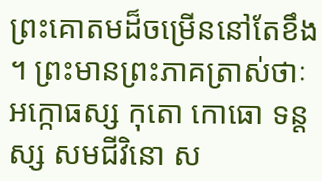ព្រះគោតមដ៏ចម្រើននៅតែខឹង ។ ព្រះមានព្រះភាគត្រាស់ថាៈ អក្កោធស្ស កុតោ កោធោ ទន្តស្ស សមជីវិនោ ស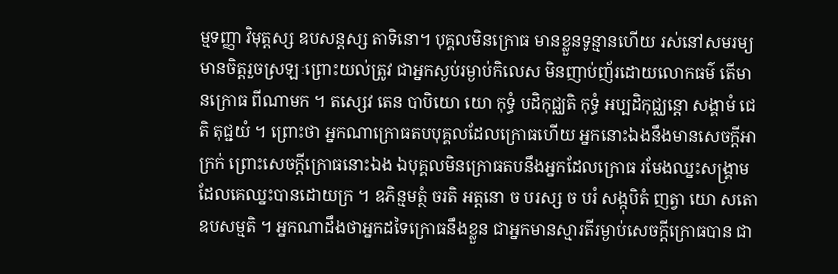ម្មទញ្ញា វិមុត្តស្ស ឧបសន្តស្ស តាទិនោ។ បុគ្គលមិនក្រោធ មានខ្លួនទូន្មានហើយ រស់នៅសមរម្យមានចិត្តរួចស្រឡៈព្រោះយល់ត្រូវ ជាអ្នកស្ងប់រម្ងាប់កិលេស មិនញាប់ញ័រដោយលោកធម៌ តើមានក្រោធ ពីណាមក ។ តស្សេវ តេន បាបិយោ យោ កុទ្ធំ បដិកុជ្ឈតិ កុទ្ធំ អប្បដិកុជ្ឈន្តោ សង្គាមំ ជេតិ តុជ្ជយំ ។ ព្រោះថា អ្នកណាក្រោធតបបុគ្គលដែលក្រោធហើយ អ្នកនោះឯងនឹងមានសេចក្តីអាក្រក់ ព្រោះសេចក្តីក្រោធនោះឯង ឯបុគ្គលមិនក្រោធតបនឹងអ្នកដែលក្រោធ រមែងឈ្នះសង្គ្រាមដែលគេឈ្នះបានដោយក្រ ។ ឧភិន្មមត្ថំ ចរតិ អត្តនោ ច បរស្ស ច បរំ សង្កុបិតំ ញត្វា យោ សតោ ឧបសម្មតិ ។ អ្នកណាដឹងថាអ្នកដទៃក្រោធនឹងខ្លួន ជាអ្នកមានស្មារតីរម្ងាប់សេចក្តីក្រោធបាន ជា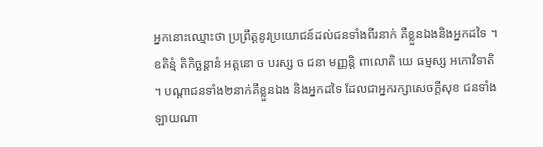អ្នកនោះឈ្មោះថា ប្រព្រឹត្តនូវប្រយោជន៍ដល់ជនទាំងពីរនាក់ គឺខ្លួនឯងនិងអ្នកដទៃ ។ ឧតិន្មំ តិកិច្ឆន្តានំ អត្តនោ ច បរស្ស ច ជនា មញ្ញន្តិ ពាលោតិ យេ ធម្មស្ស អកោវិទាតិ ។ បណ្តាជនទាំង២នាក់គឺខ្លួនឯង និងអ្នកដទៃ ដែលជាអ្នករក្សាសេចក្តីសុខ ជនទាំងឡាយណា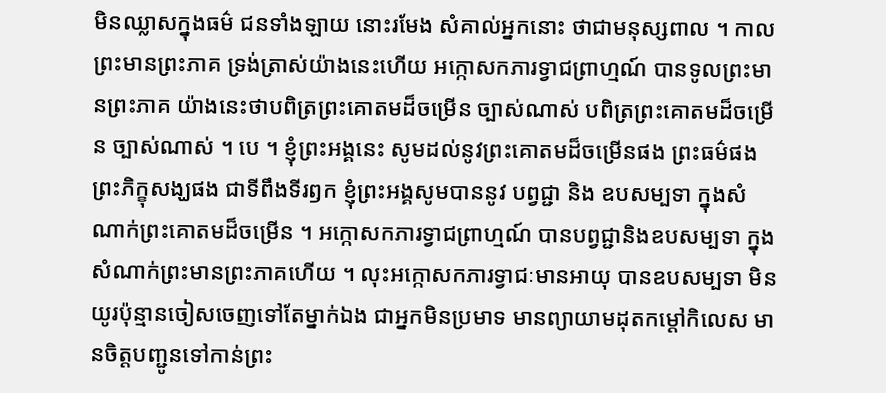មិនឈ្លាសក្នុងធម៌ ជនទាំងឡាយ នោះរមែង សំគាល់អ្នកនោះ ថាជាមនុស្សពាល ។ កាលព្រះមានព្រះភាគ ទ្រង់ត្រាស់យ៉ាងនេះហើយ អក្កោសកភារទ្វាជព្រាហ្មណ៍ បានទូលព្រះមានព្រះភាគ យ៉ាងនេះថាបពិត្រព្រះគោតមដ៏ចម្រើន ច្បាស់ណាស់ បពិត្រព្រះគោតមដ៏ចម្រើន ច្បាស់ណាស់ ។ បេ ។ ខ្ញុំព្រះអង្គនេះ សូមដល់នូវព្រះគោតមដ៏ចម្រើនផង ព្រះធម៌ផង ព្រះភិក្ខុសង្ឃផង ជាទីពឹងទីរឭក ខ្ញុំព្រះអង្គសូមបាននូវ បព្វជ្ជា និង ឧបសម្បទា ក្នុងសំណាក់ព្រះគោតមដ៏ចម្រើន ។ អក្កោសកភារទ្វាជព្រាហ្មណ៍ បានបព្វជ្ជានិងឧបសម្បទា ក្នុងសំណាក់ព្រះមានព្រះភាគហើយ ។ លុះអក្កោសកភារទ្វាជៈមានអាយុ បានឧបសម្បទា មិនយូរប៉ុន្មានចៀសចេញទៅតែម្នាក់ឯង ជាអ្នកមិនប្រមាទ មានព្យាយាមដុតកម្តៅកិលេស មានចិត្តបញ្ជូនទៅកាន់ព្រះ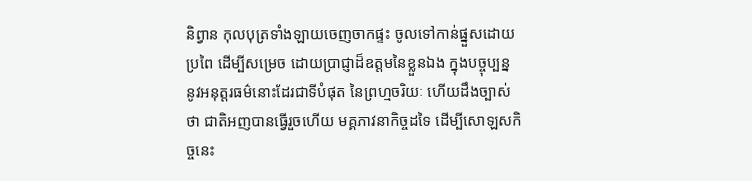និព្វាន កុលបុត្រទាំងឡាយចេញចាកផ្ទះ ចូលទៅកាន់ផ្នួសដោយប្រពៃ ដើម្បីសម្រេច ដោយប្រាជ្ញាដ៏ឧត្តមនៃខ្លួនឯង ក្នុងបច្ចុប្បន្ន នូវអនុត្តរធម៌នោះដែរជាទីបំផុត នៃព្រហ្មចរិយៈ ហើយដឹងច្បាស់ថា ជាតិអញបានធ្វើរួចហើយ មគ្គភាវនាកិច្ចដទៃ ដើម្បីសោឡសកិច្ចនេះ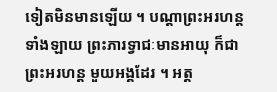ទៀតមិនមានឡើយ ។ បណ្តាព្រះអរហន្តទាំងឡាយ ព្រះភារទ្វាជៈមានអាយុ ក៏ជាព្រះអរហន្ត មួយអង្គដែរ ។ អត្ត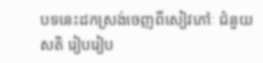បទនេះដកស្រង់ចេញពីសៀវភៅៈ ជំនួយសតិ រៀបរៀប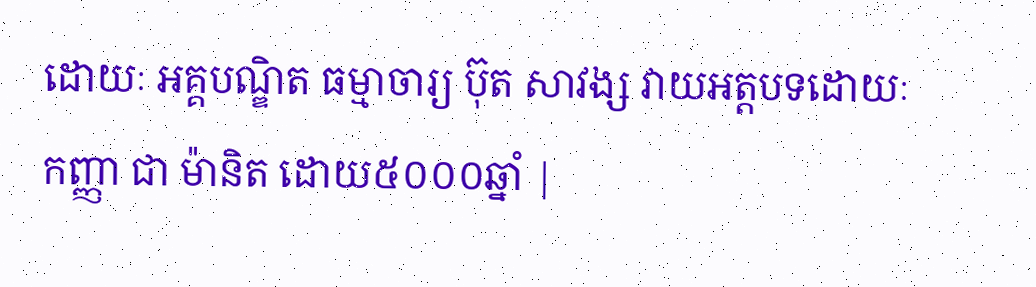ដោយៈ អគ្គបណ្ឌិត ធម្មាចារ្យ ប៊ុត សាវង្ស វាយអត្តបទដោយៈ កញ្ញា ជា ម៉ានិត ដោយ៥០០០ឆ្នាំ |